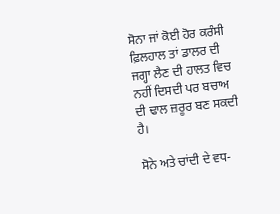ਸੋਨਾ ਜਾਂ ਕੋਈ ਹੋਰ ਕਰੰਸੀ ਫ਼ਿਲਹਾਲ ਤਾਂ ਡਾਲਰ ਦੀ ਜਗ੍ਹਾ ਲੈਣ ਦੀ ਹਾਲਤ ਵਿਚ ਨਹੀਂ ਦਿਸਦੀ ਪਰ ਬਚਾਅ ਦੀ ਢਾਲ ਜ਼ਰੂਰ ਬਣ ਸਕਦੀ ਹੈ।

ਸੋਨੇ ਅਤੇ ਚਾਂਦੀ ਦੇ ਵਧ-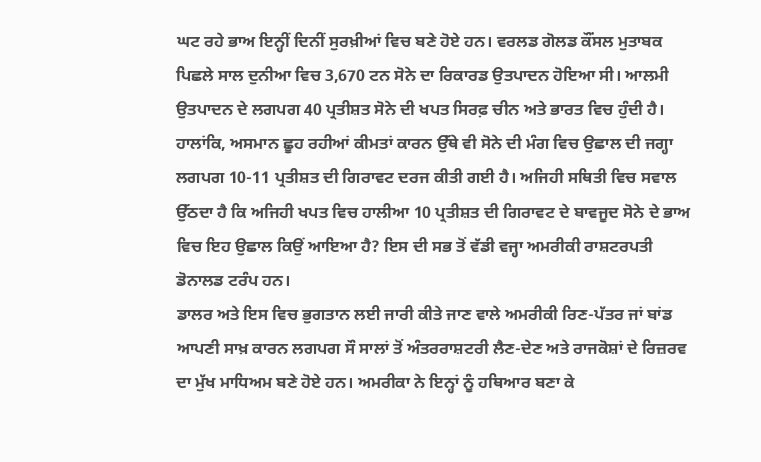ਘਟ ਰਹੇ ਭਾਅ ਇਨ੍ਹੀਂ ਦਿਨੀਂ ਸੁਰਖ਼ੀਆਂ ਵਿਚ ਬਣੇ ਹੋਏ ਹਨ। ਵਰਲਡ ਗੋਲਡ ਕੌਂਸਲ ਮੁਤਾਬਕ ਪਿਛਲੇ ਸਾਲ ਦੁਨੀਆ ਵਿਚ 3,670 ਟਨ ਸੋਨੇ ਦਾ ਰਿਕਾਰਡ ਉਤਪਾਦਨ ਹੋਇਆ ਸੀ। ਆਲਮੀ ਉਤਪਾਦਨ ਦੇ ਲਗਪਗ 40 ਪ੍ਰਤੀਸ਼ਤ ਸੋਨੇ ਦੀ ਖਪਤ ਸਿਰਫ਼ ਚੀਨ ਅਤੇ ਭਾਰਤ ਵਿਚ ਹੁੰਦੀ ਹੈ।
ਹਾਲਾਂਕਿ, ਅਸਮਾਨ ਛੂਹ ਰਹੀਆਂ ਕੀਮਤਾਂ ਕਾਰਨ ਉੱਥੇ ਵੀ ਸੋਨੇ ਦੀ ਮੰਗ ਵਿਚ ਉਛਾਲ ਦੀ ਜਗ੍ਹਾ ਲਗਪਗ 10-11 ਪ੍ਰਤੀਸ਼ਤ ਦੀ ਗਿਰਾਵਟ ਦਰਜ ਕੀਤੀ ਗਈ ਹੈ। ਅਜਿਹੀ ਸਥਿਤੀ ਵਿਚ ਸਵਾਲ ਉੱਠਦਾ ਹੈ ਕਿ ਅਜਿਹੀ ਖਪਤ ਵਿਚ ਹਾਲੀਆ 10 ਪ੍ਰਤੀਸ਼ਤ ਦੀ ਗਿਰਾਵਟ ਦੇ ਬਾਵਜੂਦ ਸੋਨੇ ਦੇ ਭਾਅ ਵਿਚ ਇਹ ਉਛਾਲ ਕਿਉਂ ਆਇਆ ਹੈ? ਇਸ ਦੀ ਸਭ ਤੋਂ ਵੱਡੀ ਵਜ੍ਹਾ ਅਮਰੀਕੀ ਰਾਸ਼ਟਰਪਤੀ ਡੋਨਾਲਡ ਟਰੰਪ ਹਨ।
ਡਾਲਰ ਅਤੇ ਇਸ ਵਿਚ ਭੁਗਤਾਨ ਲਈ ਜਾਰੀ ਕੀਤੇ ਜਾਣ ਵਾਲੇ ਅਮਰੀਕੀ ਰਿਣ-ਪੱਤਰ ਜਾਂ ਬਾਂਡ ਆਪਣੀ ਸਾਖ਼ ਕਾਰਨ ਲਗਪਗ ਸੌ ਸਾਲਾਂ ਤੋਂ ਅੰਤਰਰਾਸ਼ਟਰੀ ਲੈਣ-ਦੇਣ ਅਤੇ ਰਾਜਕੋਸ਼ਾਂ ਦੇ ਰਿਜ਼ਰਵ ਦਾ ਮੁੱਖ ਮਾਧਿਅਮ ਬਣੇ ਹੋਏ ਹਨ। ਅਮਰੀਕਾ ਨੇ ਇਨ੍ਹਾਂ ਨੂੰ ਹਥਿਆਰ ਬਣਾ ਕੇ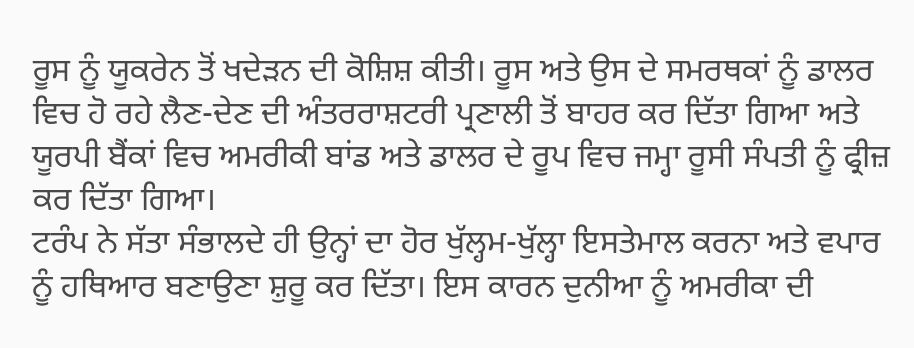ਰੂਸ ਨੂੰ ਯੂਕਰੇਨ ਤੋਂ ਖਦੇੜਨ ਦੀ ਕੋਸ਼ਿਸ਼ ਕੀਤੀ। ਰੂਸ ਅਤੇ ਉਸ ਦੇ ਸਮਰਥਕਾਂ ਨੂੰ ਡਾਲਰ ਵਿਚ ਹੋ ਰਹੇ ਲੈਣ-ਦੇਣ ਦੀ ਅੰਤਰਰਾਸ਼ਟਰੀ ਪ੍ਰਣਾਲੀ ਤੋਂ ਬਾਹਰ ਕਰ ਦਿੱਤਾ ਗਿਆ ਅਤੇ ਯੂਰਪੀ ਬੈਂਕਾਂ ਵਿਚ ਅਮਰੀਕੀ ਬਾਂਡ ਅਤੇ ਡਾਲਰ ਦੇ ਰੂਪ ਵਿਚ ਜਮ੍ਹਾ ਰੂਸੀ ਸੰਪਤੀ ਨੂੰ ਫ੍ਰੀਜ਼ ਕਰ ਦਿੱਤਾ ਗਿਆ।
ਟਰੰਪ ਨੇ ਸੱਤਾ ਸੰਭਾਲਦੇ ਹੀ ਉਨ੍ਹਾਂ ਦਾ ਹੋਰ ਖੁੱਲ੍ਹਮ-ਖੁੱਲ੍ਹਾ ਇਸਤੇਮਾਲ ਕਰਨਾ ਅਤੇ ਵਪਾਰ ਨੂੰ ਹਥਿਆਰ ਬਣਾਉਣਾ ਸ਼ੁਰੂ ਕਰ ਦਿੱਤਾ। ਇਸ ਕਾਰਨ ਦੁਨੀਆ ਨੂੰ ਅਮਰੀਕਾ ਦੀ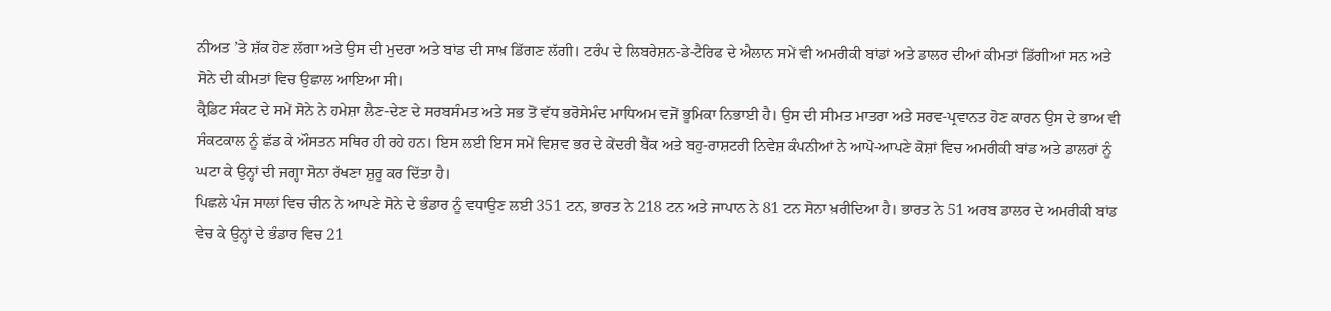ਨੀਅਤ ’ਤੇ ਸ਼ੱਕ ਹੋਣ ਲੱਗਾ ਅਤੇ ਉਸ ਦੀ ਮੁਦਰਾ ਅਤੇ ਬਾਂਡ ਦੀ ਸਾਖ਼ ਡਿੱਗਣ ਲੱਗੀ। ਟਰੰਪ ਦੇ ਲਿਬਰੇਸ਼ਨ-ਡੇ-ਟੈਰਿਫ ਦੇ ਐਲਾਨ ਸਮੇਂ ਵੀ ਅਮਰੀਕੀ ਬਾਂਡਾਂ ਅਤੇ ਡਾਲਰ ਦੀਆਂ ਕੀਮਤਾਂ ਡਿੱਗੀਆਂ ਸਨ ਅਤੇ ਸੋਨੇ ਦੀ ਕੀਮਤਾਂ ਵਿਚ ਉਛਾਲ ਆਇਆ ਸੀ।
ਕ੍ਰੈਡਿਟ ਸੰਕਟ ਦੇ ਸਮੇਂ ਸੋਨੇ ਨੇ ਹਮੇਸ਼ਾ ਲੈਣ-ਦੇਣ ਦੇ ਸਰਬਸੰਮਤ ਅਤੇ ਸਭ ਤੋਂ ਵੱਧ ਭਰੋਸੇਮੰਦ ਮਾਧਿਅਮ ਵਜੋਂ ਭੂਮਿਕਾ ਨਿਭਾਈ ਹੈ। ਉਸ ਦੀ ਸੀਮਤ ਮਾਤਰਾ ਅਤੇ ਸਰਵ-ਪ੍ਰਵਾਨਤ ਹੋਣ ਕਾਰਨ ਉਸ ਦੇ ਭਾਅ ਵੀ ਸੰਕਟਕਾਲ ਨੂੰ ਛੱਡ ਕੇ ਔਸਤਨ ਸਥਿਰ ਹੀ ਰਹੇ ਹਨ। ਇਸ ਲਈ ਇਸ ਸਮੇਂ ਵਿਸ਼ਵ ਭਰ ਦੇ ਕੇਂਦਰੀ ਬੈਂਕ ਅਤੇ ਬਹੁ-ਰਾਸ਼ਟਰੀ ਨਿਵੇਸ਼ ਕੰਪਨੀਆਂ ਨੇ ਆਪੋ-ਆਪਣੇ ਕੋਸ਼ਾਂ ਵਿਚ ਅਮਰੀਕੀ ਬਾਂਡ ਅਤੇ ਡਾਲਰਾਂ ਨੂੰ ਘਟਾ ਕੇ ਉਨ੍ਹਾਂ ਦੀ ਜਗ੍ਹਾ ਸੋਨਾ ਰੱਖਣਾ ਸ਼ੁਰੂ ਕਰ ਦਿੱਤਾ ਹੈ।
ਪਿਛਲੇ ਪੰਜ ਸਾਲਾਂ ਵਿਚ ਚੀਨ ਨੇ ਆਪਣੇ ਸੋਨੇ ਦੇ ਭੰਡਾਰ ਨੂੰ ਵਧਾਉਣ ਲਈ 351 ਟਨ, ਭਾਰਤ ਨੇ 218 ਟਨ ਅਤੇ ਜਾਪਾਨ ਨੇ 81 ਟਨ ਸੋਨਾ ਖ਼ਰੀਦਿਆ ਹੈ। ਭਾਰਤ ਨੇ 51 ਅਰਬ ਡਾਲਰ ਦੇ ਅਮਰੀਕੀ ਬਾਂਡ ਵੇਚ ਕੇ ਉਨ੍ਹਾਂ ਦੇ ਭੰਡਾਰ ਵਿਚ 21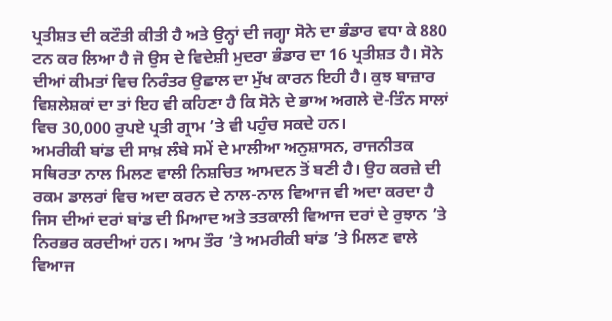ਪ੍ਰਤੀਸ਼ਤ ਦੀ ਕਟੌਤੀ ਕੀਤੀ ਹੈ ਅਤੇ ਉਨ੍ਹਾਂ ਦੀ ਜਗ੍ਹਾ ਸੋਨੇ ਦਾ ਭੰਡਾਰ ਵਧਾ ਕੇ 880 ਟਨ ਕਰ ਲਿਆ ਹੈ ਜੋ ਉਸ ਦੇ ਵਿਦੇਸ਼ੀ ਮੁਦਰਾ ਭੰਡਾਰ ਦਾ 16 ਪ੍ਰਤੀਸ਼ਤ ਹੈ। ਸੋਨੇ ਦੀਆਂ ਕੀਮਤਾਂ ਵਿਚ ਨਿਰੰਤਰ ਉਛਾਲ ਦਾ ਮੁੱਖ ਕਾਰਨ ਇਹੀ ਹੈ। ਕੁਝ ਬਾਜ਼ਾਰ ਵਿਸ਼ਲੇਸ਼ਕਾਂ ਦਾ ਤਾਂ ਇਹ ਵੀ ਕਹਿਣਾ ਹੈ ਕਿ ਸੋਨੇ ਦੇ ਭਾਅ ਅਗਲੇ ਦੋ-ਤਿੰਨ ਸਾਲਾਂ ਵਿਚ 30,000 ਰੁਪਏ ਪ੍ਰਤੀ ਗ੍ਰਾਮ ’ਤੇ ਵੀ ਪਹੁੰਚ ਸਕਦੇ ਹਨ।
ਅਮਰੀਕੀ ਬਾਂਡ ਦੀ ਸਾਖ਼ ਲੰਬੇ ਸਮੇਂ ਦੇ ਮਾਲੀਆ ਅਨੁਸ਼ਾਸਨ, ਰਾਜਨੀਤਕ ਸਥਿਰਤਾ ਨਾਲ ਮਿਲਣ ਵਾਲੀ ਨਿਸ਼ਚਿਤ ਆਮਦਨ ਤੋਂ ਬਣੀ ਹੈ। ਉਹ ਕਰਜ਼ੇ ਦੀ ਰਕਮ ਡਾਲਰਾਂ ਵਿਚ ਅਦਾ ਕਰਨ ਦੇ ਨਾਲ-ਨਾਲ ਵਿਆਜ ਵੀ ਅਦਾ ਕਰਦਾ ਹੈ ਜਿਸ ਦੀਆਂ ਦਰਾਂ ਬਾਂਡ ਦੀ ਮਿਆਦ ਅਤੇ ਤਤਕਾਲੀ ਵਿਆਜ ਦਰਾਂ ਦੇ ਰੁਝਾਨ ’ਤੇ ਨਿਰਭਰ ਕਰਦੀਆਂ ਹਨ। ਆਮ ਤੌਰ ’ਤੇ ਅਮਰੀਕੀ ਬਾਂਡ ’ਤੇ ਮਿਲਣ ਵਾਲੇ ਵਿਆਜ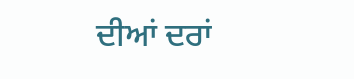ਦੀਆਂ ਦਰਾਂ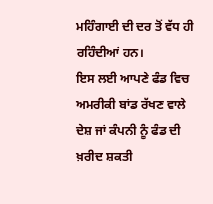ਮਹਿੰਗਾਈ ਦੀ ਦਰ ਤੋਂ ਵੱਧ ਹੀ ਰਹਿੰਦੀਆਂ ਹਨ।
ਇਸ ਲਈ ਆਪਣੇ ਫੰਡ ਵਿਚ ਅਮਰੀਕੀ ਬਾਂਡ ਰੱਖਣ ਵਾਲੇ ਦੇਸ਼ ਜਾਂ ਕੰਪਨੀ ਨੂੰ ਫੰਡ ਦੀ ਖ਼ਰੀਦ ਸ਼ਕਤੀ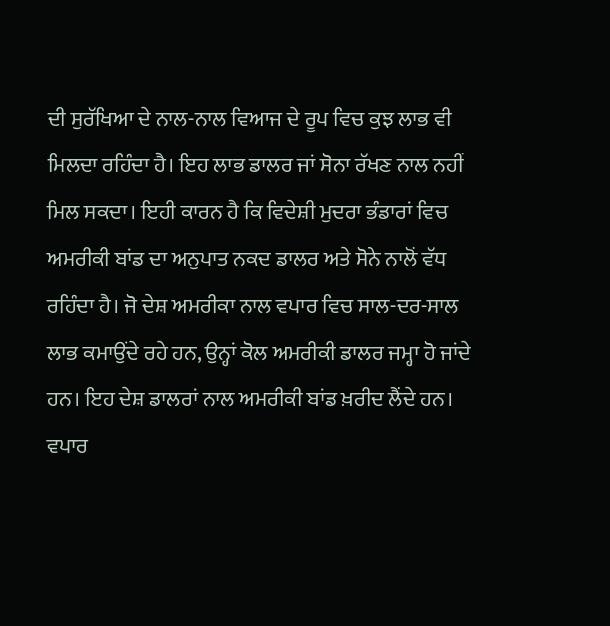ਦੀ ਸੁਰੱਖਿਆ ਦੇ ਨਾਲ-ਨਾਲ ਵਿਆਜ ਦੇ ਰੂਪ ਵਿਚ ਕੁਝ ਲਾਭ ਵੀ ਮਿਲਦਾ ਰਹਿੰਦਾ ਹੈ। ਇਹ ਲਾਭ ਡਾਲਰ ਜਾਂ ਸੋਨਾ ਰੱਖਣ ਨਾਲ ਨਹੀਂ ਮਿਲ ਸਕਦਾ। ਇਹੀ ਕਾਰਨ ਹੈ ਕਿ ਵਿਦੇਸ਼ੀ ਮੁਦਰਾ ਭੰਡਾਰਾਂ ਵਿਚ ਅਮਰੀਕੀ ਬਾਂਡ ਦਾ ਅਨੁਪਾਤ ਨਕਦ ਡਾਲਰ ਅਤੇ ਸੋਨੇ ਨਾਲੋਂ ਵੱਧ ਰਹਿੰਦਾ ਹੈ। ਜੋ ਦੇਸ਼ ਅਮਰੀਕਾ ਨਾਲ ਵਪਾਰ ਵਿਚ ਸਾਲ-ਦਰ-ਸਾਲ ਲਾਭ ਕਮਾਉਂਦੇ ਰਹੇ ਹਨ, ਉਨ੍ਹਾਂ ਕੋਲ ਅਮਰੀਕੀ ਡਾਲਰ ਜਮ੍ਹਾ ਹੋ ਜਾਂਦੇ ਹਨ। ਇਹ ਦੇਸ਼ ਡਾਲਰਾਂ ਨਾਲ ਅਮਰੀਕੀ ਬਾਂਡ ਖ਼ਰੀਦ ਲੈਂਦੇ ਹਨ। ਵਪਾਰ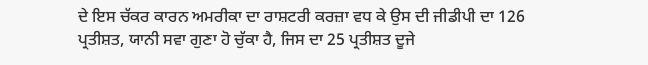ਦੇ ਇਸ ਚੱਕਰ ਕਾਰਨ ਅਮਰੀਕਾ ਦਾ ਰਾਸ਼ਟਰੀ ਕਰਜ਼ਾ ਵਧ ਕੇ ਉਸ ਦੀ ਜੀਡੀਪੀ ਦਾ 126 ਪ੍ਰਤੀਸ਼ਤ, ਯਾਨੀ ਸਵਾ ਗੁਣਾ ਹੋ ਚੁੱਕਾ ਹੈ, ਜਿਸ ਦਾ 25 ਪ੍ਰਤੀਸ਼ਤ ਦੂਜੇ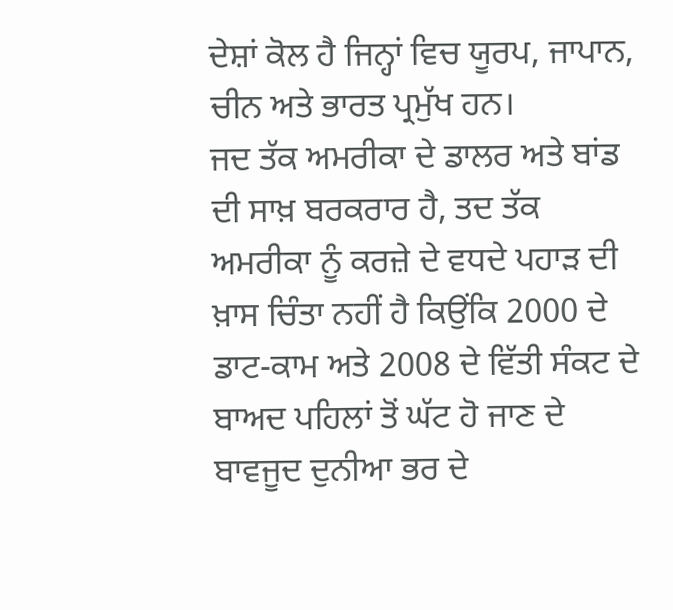ਦੇਸ਼ਾਂ ਕੋਲ ਹੈ ਜਿਨ੍ਹਾਂ ਵਿਚ ਯੂਰਪ, ਜਾਪਾਨ, ਚੀਨ ਅਤੇ ਭਾਰਤ ਪ੍ਰਮੁੱਖ ਹਨ।
ਜਦ ਤੱਕ ਅਮਰੀਕਾ ਦੇ ਡਾਲਰ ਅਤੇ ਬਾਂਡ ਦੀ ਸਾਖ਼ ਬਰਕਰਾਰ ਹੈ, ਤਦ ਤੱਕ ਅਮਰੀਕਾ ਨੂੰ ਕਰਜ਼ੇ ਦੇ ਵਧਦੇ ਪਹਾੜ ਦੀ ਖ਼ਾਸ ਚਿੰਤਾ ਨਹੀਂ ਹੈ ਕਿਉਂਕਿ 2000 ਦੇ ਡਾਟ-ਕਾਮ ਅਤੇ 2008 ਦੇ ਵਿੱਤੀ ਸੰਕਟ ਦੇ ਬਾਅਦ ਪਹਿਲਾਂ ਤੋਂ ਘੱਟ ਹੋ ਜਾਣ ਦੇ ਬਾਵਜੂਦ ਦੁਨੀਆ ਭਰ ਦੇ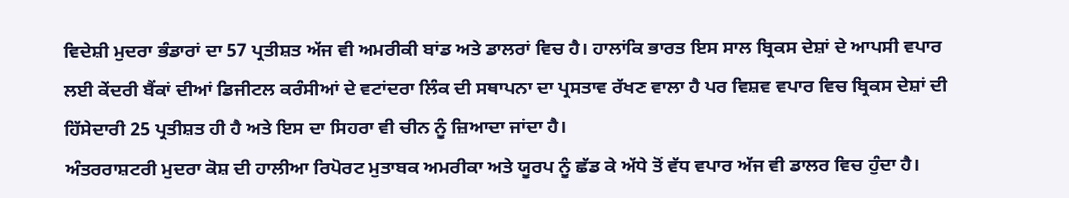ਵਿਦੇਸ਼ੀ ਮੁਦਰਾ ਭੰਡਾਰਾਂ ਦਾ 57 ਪ੍ਰਤੀਸ਼ਤ ਅੱਜ ਵੀ ਅਮਰੀਕੀ ਬਾਂਡ ਅਤੇ ਡਾਲਰਾਂ ਵਿਚ ਹੈ। ਹਾਲਾਂਕਿ ਭਾਰਤ ਇਸ ਸਾਲ ਬ੍ਰਿਕਸ ਦੇਸ਼ਾਂ ਦੇ ਆਪਸੀ ਵਪਾਰ ਲਈ ਕੇਂਦਰੀ ਬੈਂਕਾਂ ਦੀਆਂ ਡਿਜੀਟਲ ਕਰੰਸੀਆਂ ਦੇ ਵਟਾਂਦਰਾ ਲਿੰਕ ਦੀ ਸਥਾਪਨਾ ਦਾ ਪ੍ਰਸਤਾਵ ਰੱਖਣ ਵਾਲਾ ਹੈ ਪਰ ਵਿਸ਼ਵ ਵਪਾਰ ਵਿਚ ਬ੍ਰਿਕਸ ਦੇਸ਼ਾਂ ਦੀ ਹਿੱਸੇਦਾਰੀ 25 ਪ੍ਰਤੀਸ਼ਤ ਹੀ ਹੈ ਅਤੇ ਇਸ ਦਾ ਸਿਹਰਾ ਵੀ ਚੀਨ ਨੂੰ ਜ਼ਿਆਦਾ ਜਾਂਦਾ ਹੈ।
ਅੰਤਰਰਾਸ਼ਟਰੀ ਮੁਦਰਾ ਕੋਸ਼ ਦੀ ਹਾਲੀਆ ਰਿਪੋਰਟ ਮੁਤਾਬਕ ਅਮਰੀਕਾ ਅਤੇ ਯੂਰਪ ਨੂੰ ਛੱਡ ਕੇ ਅੱਧੇ ਤੋਂ ਵੱਧ ਵਪਾਰ ਅੱਜ ਵੀ ਡਾਲਰ ਵਿਚ ਹੁੰਦਾ ਹੈ।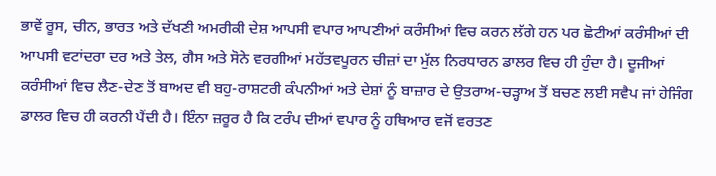ਭਾਵੇਂ ਰੂਸ, ਚੀਨ, ਭਾਰਤ ਅਤੇ ਦੱਖਣੀ ਅਮਰੀਕੀ ਦੇਸ਼ ਆਪਸੀ ਵਪਾਰ ਆਪਣੀਆਂ ਕਰੰਸੀਆਂ ਵਿਚ ਕਰਨ ਲੱਗੇ ਹਨ ਪਰ ਛੋਟੀਆਂ ਕਰੰਸੀਆਂ ਦੀ ਆਪਸੀ ਵਟਾਂਦਰਾ ਦਰ ਅਤੇ ਤੇਲ, ਗੈਸ ਅਤੇ ਸੋਨੇ ਵਰਗੀਆਂ ਮਹੱਤਵਪੂਰਨ ਚੀਜ਼ਾਂ ਦਾ ਮੁੱਲ ਨਿਰਧਾਰਨ ਡਾਲਰ ਵਿਚ ਹੀ ਹੁੰਦਾ ਹੈ। ਦੂਜੀਆਂ ਕਰੰਸੀਆਂ ਵਿਚ ਲੈਣ-ਦੇਣ ਤੋਂ ਬਾਅਦ ਵੀ ਬਹੁ-ਰਾਸ਼ਟਰੀ ਕੰਪਨੀਆਂ ਅਤੇ ਦੇਸ਼ਾਂ ਨੂੰ ਬਾਜ਼ਾਰ ਦੇ ਉਤਰਾਅ-ਚੜ੍ਹਾਅ ਤੋਂ ਬਚਣ ਲਈ ਸਵੈਪ ਜਾਂ ਹੇਜਿੰਗ ਡਾਲਰ ਵਿਚ ਹੀ ਕਰਨੀ ਪੈਂਦੀ ਹੈ। ਇੰਨਾ ਜ਼ਰੂਰ ਹੈ ਕਿ ਟਰੰਪ ਦੀਆਂ ਵਪਾਰ ਨੂੰ ਹਥਿਆਰ ਵਜੋਂ ਵਰਤਣ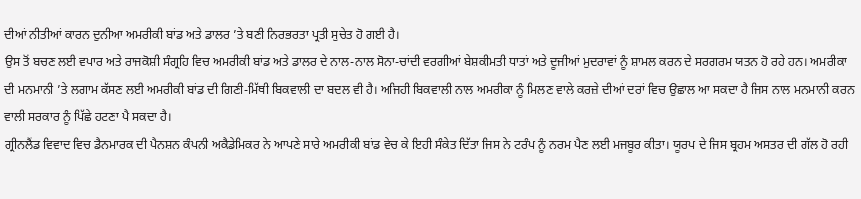ਦੀਆਂ ਨੀਤੀਆਂ ਕਾਰਨ ਦੁਨੀਆ ਅਮਰੀਕੀ ਬਾਂਡ ਅਤੇ ਡਾਲਰ ’ਤੇ ਬਣੀ ਨਿਰਭਰਤਾ ਪ੍ਰਤੀ ਸੁਚੇਤ ਹੋ ਗਈ ਹੈ।
ਉਸ ਤੋਂ ਬਚਣ ਲਈ ਵਪਾਰ ਅਤੇ ਰਾਜਕੋਸ਼ੀ ਸੰਗ੍ਰਹਿ ਵਿਚ ਅਮਰੀਕੀ ਬਾਂਡ ਅਤੇ ਡਾਲਰ ਦੇ ਨਾਲ-ਨਾਲ ਸੋਨਾ-ਚਾਂਦੀ ਵਰਗੀਆਂ ਬੇਸ਼ਕੀਮਤੀ ਧਾਤਾਂ ਅਤੇ ਦੂਜੀਆਂ ਮੁਦਰਾਵਾਂ ਨੂੰ ਸ਼ਾਮਲ ਕਰਨ ਦੇ ਸਰਗਰਮ ਯਤਨ ਹੋ ਰਹੇ ਹਨ। ਅਮਰੀਕਾ ਦੀ ਮਨਮਾਨੀ ’ਤੇ ਲਗਾਮ ਕੱਸਣ ਲਈ ਅਮਰੀਕੀ ਬਾਂਡ ਦੀ ਗਿਣੀ-ਮਿੱਥੀ ਬਿਕਵਾਲੀ ਦਾ ਬਦਲ ਵੀ ਹੈ। ਅਜਿਹੀ ਬਿਕਵਾਲੀ ਨਾਲ ਅਮਰੀਕਾ ਨੂੰ ਮਿਲਣ ਵਾਲੇ ਕਰਜ਼ੇ ਦੀਆਂ ਦਰਾਂ ਵਿਚ ਉਛਾਲ ਆ ਸਕਦਾ ਹੈ ਜਿਸ ਨਾਲ ਮਨਮਾਨੀ ਕਰਨ ਵਾਲੀ ਸਰਕਾਰ ਨੂੰ ਪਿੱਛੇ ਹਟਣਾ ਪੈ ਸਕਦਾ ਹੈ।
ਗ੍ਰੀਨਲੈਂਡ ਵਿਵਾਦ ਵਿਚ ਡੈਨਮਾਰਕ ਦੀ ਪੈਨਸ਼ਨ ਕੰਪਨੀ ਅਕੈਡੇਮਿਕਰ ਨੇ ਆਪਣੇ ਸਾਰੇ ਅਮਰੀਕੀ ਬਾਂਡ ਵੇਚ ਕੇ ਇਹੀ ਸੰਕੇਤ ਦਿੱਤਾ ਜਿਸ ਨੇ ਟਰੰਪ ਨੂੰ ਨਰਮ ਪੈਣ ਲਈ ਮਜਬੂਰ ਕੀਤਾ। ਯੂਰਪ ਦੇ ਜਿਸ ਬ੍ਰਹਮ ਅਸਤਰ ਦੀ ਗੱਲ ਹੋ ਰਹੀ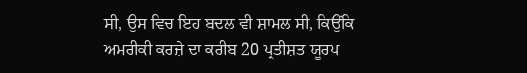ਸੀ, ਉਸ ਵਿਚ ਇਹ ਬਦਲ ਵੀ ਸ਼ਾਮਲ ਸੀ, ਕਿਉਂਕਿ ਅਮਰੀਕੀ ਕਰਜ਼ੇ ਦਾ ਕਰੀਬ 20 ਪ੍ਰਤੀਸ਼ਤ ਯੂਰਪ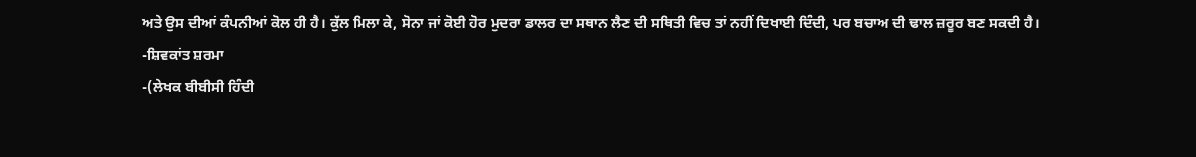ਅਤੇ ਉਸ ਦੀਆਂ ਕੰਪਨੀਆਂ ਕੋਲ ਹੀ ਹੈ। ਕੁੱਲ ਮਿਲਾ ਕੇ, ਸੋਨਾ ਜਾਂ ਕੋਈ ਹੋਰ ਮੁਦਰਾ ਡਾਲਰ ਦਾ ਸਥਾਨ ਲੈਣ ਦੀ ਸਥਿਤੀ ਵਿਚ ਤਾਂ ਨਹੀਂ ਦਿਖਾਈ ਦਿੰਦੀ, ਪਰ ਬਚਾਅ ਦੀ ਢਾਲ ਜ਼ਰੂਰ ਬਣ ਸਕਦੀ ਹੈ।
-ਸ਼ਿਵਕਾਂਤ ਸ਼ਰਮਾ
-(ਲੇਖਕ ਬੀਬੀਸੀ ਹਿੰਦੀ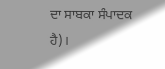ਦਾ ਸਾਬਕਾ ਸੰਪਾਦਕ ਹੈ)।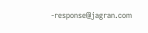-response@jagran.com